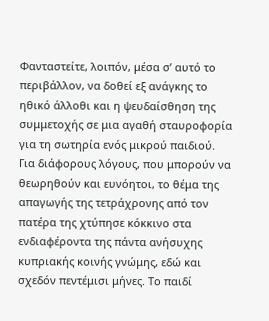Φανταστείτε, λοιπόν, μέσα σ’ αυτό το περιβάλλον, να δοθεί εξ ανάγκης το ηθικό άλλοθι και η ψευδαίσθηση της συμμετοχής σε μια αγαθή σταυροφορία για τη σωτηρία ενός μικρού παιδιού.
Για διάφορους λόγους, που μπορούν να θεωρηθούν και ευνόητοι, το θέμα της απαγωγής της τετράχρονης από τον πατέρα της χτύπησε κόκκινο στα ενδιαφέροντα της πάντα ανήσυχης κυπριακής κοινής γνώμης, εδώ και σχεδόν πεντέμισι μήνες. Το παιδί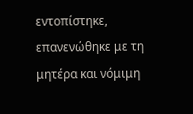εντοπίστηκε, επανενώθηκε με τη μητέρα και νόμιμη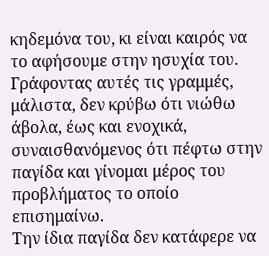κηδεμόνα του, κι είναι καιρός να το αφήσουμε στην ησυχία του. Γράφοντας αυτές τις γραμμές, μάλιστα, δεν κρύβω ότι νιώθω άβολα, έως και ενοχικά, συναισθανόμενος ότι πέφτω στην παγίδα και γίνομαι μέρος του προβλήματος το οποίο επισημαίνω.
Την ίδια παγίδα δεν κατάφερε να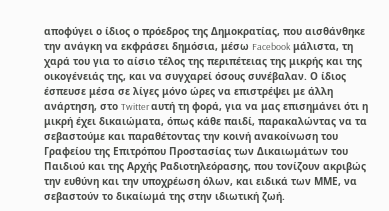αποφύγει ο ίδιος ο πρόεδρος της Δημοκρατίας, που αισθάνθηκε την ανάγκη να εκφράσει δημόσια, μέσω Facebook μάλιστα, τη χαρά του για το αίσιο τέλος της περιπέτειας της μικρής και της οικογένειάς της, και να συγχαρεί όσους συνέβαλαν. Ο ίδιος έσπευσε μέσα σε λίγες μόνο ώρες να επιστρέψει με άλλη ανάρτηση, στο Twitter αυτή τη φορά, για να μας επισημάνει ότι η μικρή έχει δικαιώματα, όπως κάθε παιδί, παρακαλώντας να τα σεβαστούμε και παραθέτοντας την κοινή ανακοίνωση του Γραφείου της Επιτρόπου Προστασίας των Δικαιωμάτων του Παιδιού και της Αρχής Ραδιοτηλεόρασης, που τονίζουν ακριβώς την ευθύνη και την υποχρέωση όλων, και ειδικά των ΜΜΕ, να σεβαστούν το δικαίωμά της στην ιδιωτική ζωή.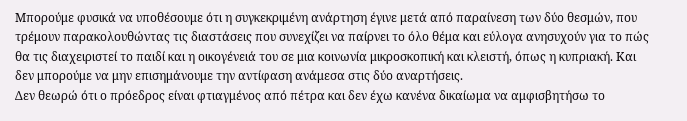Μπορούμε φυσικά να υποθέσουμε ότι η συγκεκριμένη ανάρτηση έγινε μετά από παραίνεση των δύο θεσμών, που τρέμουν παρακολουθώντας τις διαστάσεις που συνεχίζει να παίρνει το όλο θέμα και εύλογα ανησυχούν για το πώς θα τις διαχειριστεί το παιδί και η οικογένειά του σε μια κοινωνία μικροσκοπική και κλειστή, όπως η κυπριακή. Και δεν μπορούμε να μην επισημάνουμε την αντίφαση ανάμεσα στις δύο αναρτήσεις.
Δεν θεωρώ ότι ο πρόεδρος είναι φτιαγμένος από πέτρα και δεν έχω κανένα δικαίωμα να αμφισβητήσω το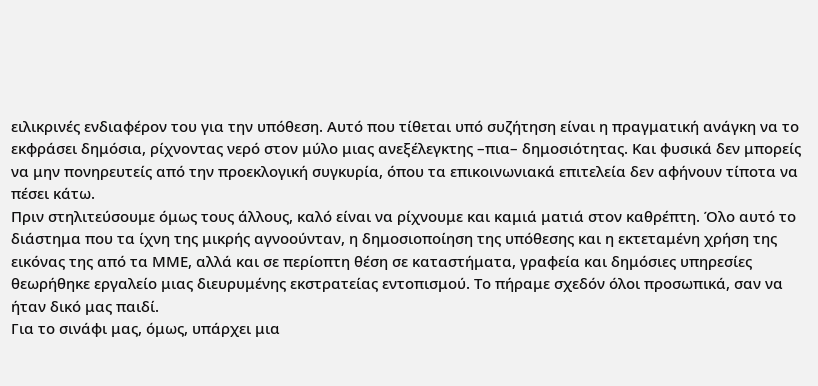ειλικρινές ενδιαφέρον του για την υπόθεση. Αυτό που τίθεται υπό συζήτηση είναι η πραγματική ανάγκη να το εκφράσει δημόσια, ρίχνοντας νερό στον μύλο μιας ανεξέλεγκτης –πια– δημοσιότητας. Και φυσικά δεν μπορείς να μην πονηρευτείς από την προεκλογική συγκυρία, όπου τα επικοινωνιακά επιτελεία δεν αφήνουν τίποτα να πέσει κάτω.
Πριν στηλιτεύσουμε όμως τους άλλους, καλό είναι να ρίχνουμε και καμιά ματιά στον καθρέπτη. Όλο αυτό το διάστημα που τα ίχνη της μικρής αγνοούνταν, η δημοσιοποίηση της υπόθεσης και η εκτεταμένη χρήση της εικόνας της από τα ΜΜΕ, αλλά και σε περίοπτη θέση σε καταστήματα, γραφεία και δημόσιες υπηρεσίες θεωρήθηκε εργαλείο μιας διευρυμένης εκστρατείας εντοπισμού. Το πήραμε σχεδόν όλοι προσωπικά, σαν να ήταν δικό μας παιδί.
Για το σινάφι μας, όμως, υπάρχει μια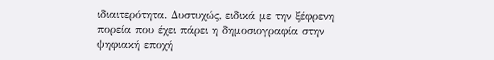ιδιαιτερότητα. Δυστυχώς, ειδικά με την ξέφρενη πορεία που έχει πάρει η δημοσιογραφία στην ψηφιακή εποχή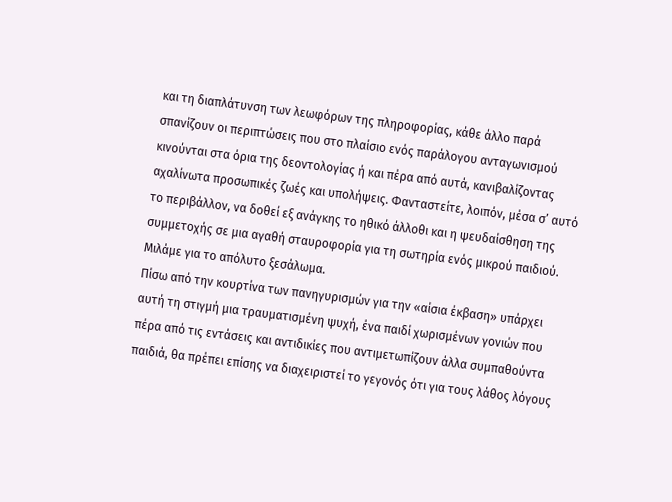και τη διαπλάτυνση των λεωφόρων της πληροφορίας, κάθε άλλο παρά σπανίζουν οι περιπτώσεις που στο πλαίσιο ενός παράλογου ανταγωνισμού κινούνται στα όρια της δεοντολογίας ή και πέρα από αυτά, κανιβαλίζοντας αχαλίνωτα προσωπικές ζωές και υπολήψεις. Φανταστείτε, λοιπόν, μέσα σ’ αυτό το περιβάλλον, να δοθεί εξ ανάγκης το ηθικό άλλοθι και η ψευδαίσθηση της συμμετοχής σε μια αγαθή σταυροφορία για τη σωτηρία ενός μικρού παιδιού. Μιλάμε για το απόλυτο ξεσάλωμα.
Πίσω από την κουρτίνα των πανηγυρισμών για την «αίσια έκβαση» υπάρχει αυτή τη στιγμή μια τραυματισμένη ψυχή, ένα παιδί χωρισμένων γονιών που πέρα από τις εντάσεις και αντιδικίες που αντιμετωπίζουν άλλα συμπαθούντα παιδιά, θα πρέπει επίσης να διαχειριστεί το γεγονός ότι για τους λάθος λόγους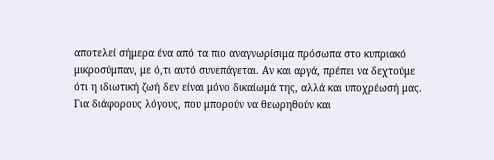αποτελεί σήμερα ένα από τα πιο αναγνωρίσιμα πρόσωπα στο κυπριακό μικροσύμπαν, με ό,τι αυτό συνεπάγεται. Αν και αργά, πρέπει να δεχτούμε ότι η ιδιωτική ζωή δεν είναι μόνο δικαίωμά της, αλλά και υποχρέωσή μας.
Για διάφορους λόγους, που μπορούν να θεωρηθούν και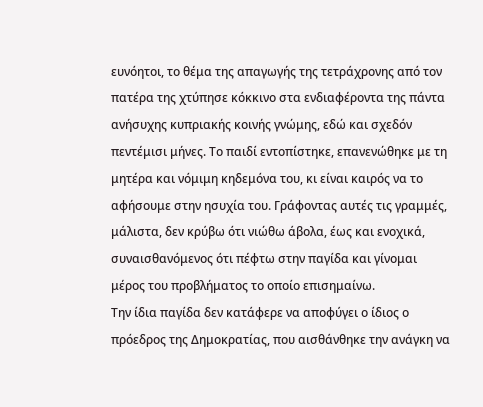ευνόητοι, το θέμα της απαγωγής της τετράχρονης από τον πατέρα της χτύπησε κόκκινο στα ενδιαφέροντα της πάντα ανήσυχης κυπριακής κοινής γνώμης, εδώ και σχεδόν πεντέμισι μήνες. Το παιδί εντοπίστηκε, επανενώθηκε με τη μητέρα και νόμιμη κηδεμόνα του, κι είναι καιρός να το αφήσουμε στην ησυχία του. Γράφοντας αυτές τις γραμμές, μάλιστα, δεν κρύβω ότι νιώθω άβολα, έως και ενοχικά, συναισθανόμενος ότι πέφτω στην παγίδα και γίνομαι μέρος του προβλήματος το οποίο επισημαίνω.
Την ίδια παγίδα δεν κατάφερε να αποφύγει ο ίδιος ο πρόεδρος της Δημοκρατίας, που αισθάνθηκε την ανάγκη να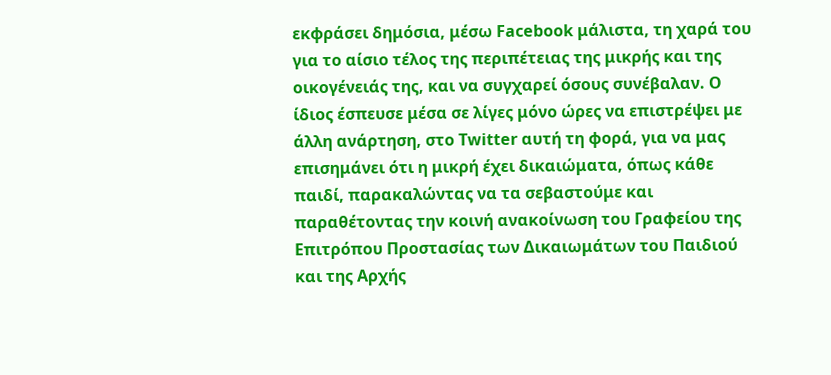εκφράσει δημόσια, μέσω Facebook μάλιστα, τη χαρά του για το αίσιο τέλος της περιπέτειας της μικρής και της οικογένειάς της, και να συγχαρεί όσους συνέβαλαν. Ο ίδιος έσπευσε μέσα σε λίγες μόνο ώρες να επιστρέψει με άλλη ανάρτηση, στο Twitter αυτή τη φορά, για να μας επισημάνει ότι η μικρή έχει δικαιώματα, όπως κάθε παιδί, παρακαλώντας να τα σεβαστούμε και παραθέτοντας την κοινή ανακοίνωση του Γραφείου της Επιτρόπου Προστασίας των Δικαιωμάτων του Παιδιού και της Αρχής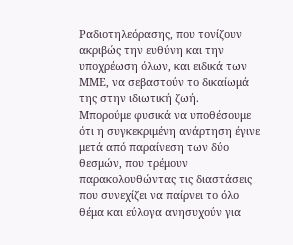Ραδιοτηλεόρασης, που τονίζουν ακριβώς την ευθύνη και την υποχρέωση όλων, και ειδικά των ΜΜΕ, να σεβαστούν το δικαίωμά της στην ιδιωτική ζωή.
Μπορούμε φυσικά να υποθέσουμε ότι η συγκεκριμένη ανάρτηση έγινε μετά από παραίνεση των δύο θεσμών, που τρέμουν παρακολουθώντας τις διαστάσεις που συνεχίζει να παίρνει το όλο θέμα και εύλογα ανησυχούν για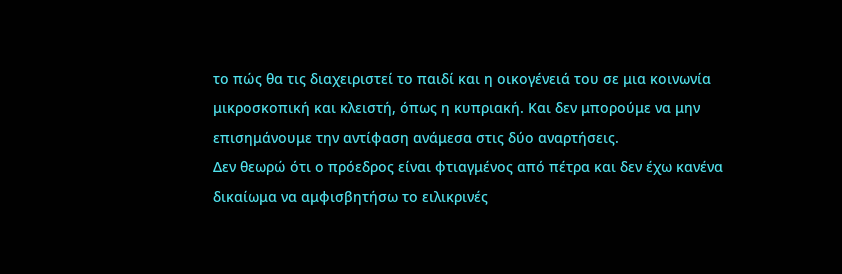το πώς θα τις διαχειριστεί το παιδί και η οικογένειά του σε μια κοινωνία μικροσκοπική και κλειστή, όπως η κυπριακή. Και δεν μπορούμε να μην επισημάνουμε την αντίφαση ανάμεσα στις δύο αναρτήσεις.
Δεν θεωρώ ότι ο πρόεδρος είναι φτιαγμένος από πέτρα και δεν έχω κανένα δικαίωμα να αμφισβητήσω το ειλικρινές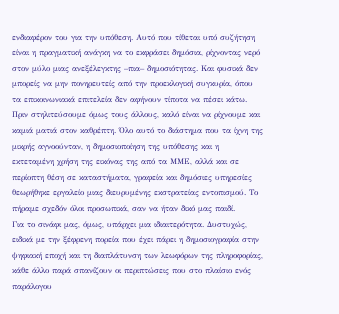ενδιαφέρον του για την υπόθεση. Αυτό που τίθεται υπό συζήτηση είναι η πραγματική ανάγκη να το εκφράσει δημόσια, ρίχνοντας νερό στον μύλο μιας ανεξέλεγκτης –πια– δημοσιότητας. Και φυσικά δεν μπορείς να μην πονηρευτείς από την προεκλογική συγκυρία, όπου τα επικοινωνιακά επιτελεία δεν αφήνουν τίποτα να πέσει κάτω.
Πριν στηλιτεύσουμε όμως τους άλλους, καλό είναι να ρίχνουμε και καμιά ματιά στον καθρέπτη. Όλο αυτό το διάστημα που τα ίχνη της μικρής αγνοούνταν, η δημοσιοποίηση της υπόθεσης και η εκτεταμένη χρήση της εικόνας της από τα ΜΜΕ, αλλά και σε περίοπτη θέση σε καταστήματα, γραφεία και δημόσιες υπηρεσίες θεωρήθηκε εργαλείο μιας διευρυμένης εκστρατείας εντοπισμού. Το πήραμε σχεδόν όλοι προσωπικά, σαν να ήταν δικό μας παιδί.
Για το σινάφι μας, όμως, υπάρχει μια ιδιαιτερότητα. Δυστυχώς, ειδικά με την ξέφρενη πορεία που έχει πάρει η δημοσιογραφία στην ψηφιακή εποχή και τη διαπλάτυνση των λεωφόρων της πληροφορίας, κάθε άλλο παρά σπανίζουν οι περιπτώσεις που στο πλαίσιο ενός παράλογου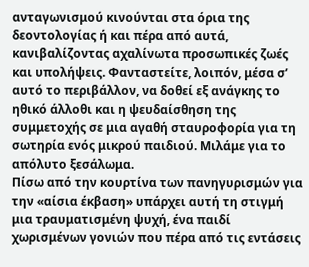ανταγωνισμού κινούνται στα όρια της δεοντολογίας ή και πέρα από αυτά, κανιβαλίζοντας αχαλίνωτα προσωπικές ζωές και υπολήψεις. Φανταστείτε, λοιπόν, μέσα σ’ αυτό το περιβάλλον, να δοθεί εξ ανάγκης το ηθικό άλλοθι και η ψευδαίσθηση της συμμετοχής σε μια αγαθή σταυροφορία για τη σωτηρία ενός μικρού παιδιού. Μιλάμε για το απόλυτο ξεσάλωμα.
Πίσω από την κουρτίνα των πανηγυρισμών για την «αίσια έκβαση» υπάρχει αυτή τη στιγμή μια τραυματισμένη ψυχή, ένα παιδί χωρισμένων γονιών που πέρα από τις εντάσεις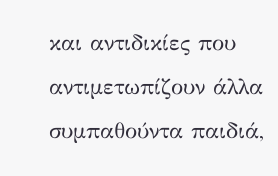και αντιδικίες που αντιμετωπίζουν άλλα συμπαθούντα παιδιά,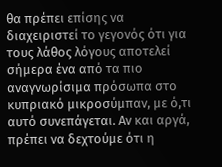θα πρέπει επίσης να διαχειριστεί το γεγονός ότι για τους λάθος λόγους αποτελεί σήμερα ένα από τα πιο αναγνωρίσιμα πρόσωπα στο κυπριακό μικροσύμπαν, με ό,τι αυτό συνεπάγεται. Αν και αργά, πρέπει να δεχτούμε ότι η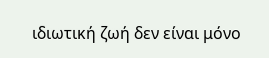ιδιωτική ζωή δεν είναι μόνο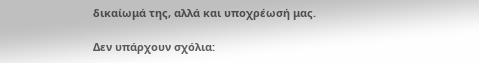δικαίωμά της, αλλά και υποχρέωσή μας.

Δεν υπάρχουν σχόλια: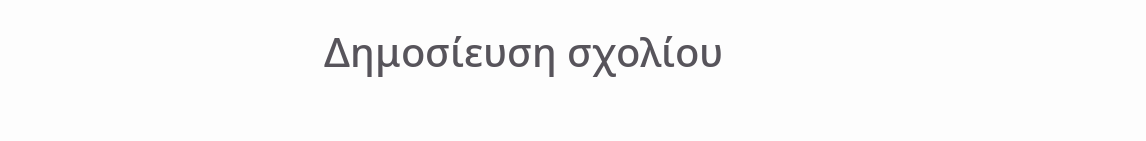Δημοσίευση σχολίου